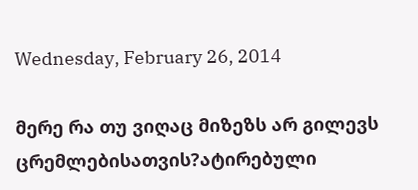Wednesday, February 26, 2014

მერე რა თუ ვიღაც მიზეზს არ გილევს ცრემლებისათვის?ატირებული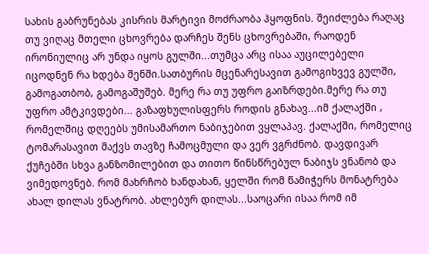სახის გაბრუნებას კისრის მარტივი მოძრაობა ჰყოფნის. შეიძლება რაღაც თუ ვიღაც მთელი ცხოვრება დარჩეს შენს ცხოვრებაში, რაოდენ ირონიულიც არ უნდა იყოს გულში...თუმცა არც ისაა აუცილებელი იცოდნენ რა ხდება შენში.სათბურის მცენარესავით გამოგიხვევ გულში, გამოგათბობ, გამოგაშუშებ. მერე რა თუ უფრო გაიზრდები.მერე რა თუ უფრო ამტკივდები... გაზაფხულისფერს როდის გნახავ...იმ ქალაქში , რომელშიც დღეებს უმისამართო ნაბიჯებით ვყლაპავ. ქალაქში, რომელიც ტომარასავით მაქვს თავზე ჩამოცმული და ვერ ვგრძნობ. დავდივარ ქუჩებში სხვა განზომილებით და თითო წინსწრებულ ნაბიჯს ვნანობ და ვიმედოვნებ. რომ მახრჩობ ხანდახან, ყელში რომ წამიჭერს მონატრება ახალ დილას ვნატრობ. ახლებურ დილას...საოცარი ისაა რომ იმ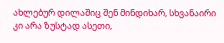ახლებურ დილაშიც შენ მინდიხარ, სხვანაირი კი არა ზუსტად ასეთი,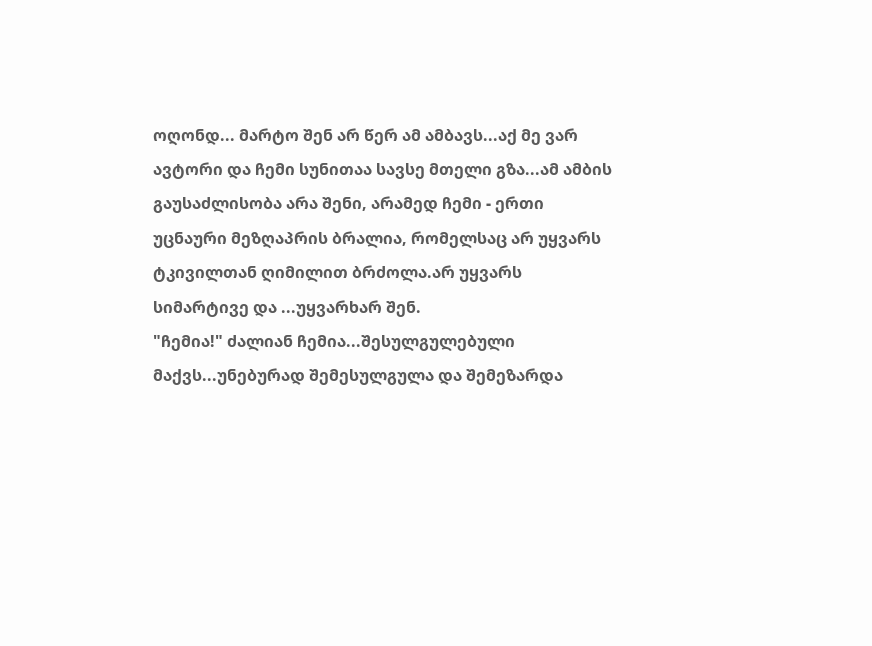ოღონდ... მარტო შენ არ წერ ამ ამბავს...აქ მე ვარ ავტორი და ჩემი სუნითაა სავსე მთელი გზა...ამ ამბის გაუსაძლისობა არა შენი, არამედ ჩემი - ერთი უცნაური მეზღაპრის ბრალია, რომელსაც არ უყვარს ტკივილთან ღიმილით ბრძოლა.არ უყვარს სიმარტივე და ...უყვარხარ შენ.
"ჩემია!" ძალიან ჩემია...შესულგულებული მაქვს...უნებურად შემესულგულა და შემეზარდა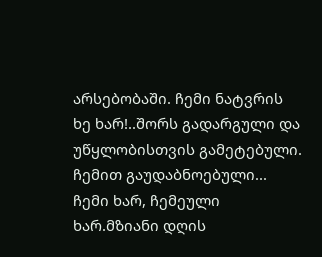არსებობაში. ჩემი ნატვრის ხე ხარ!..შორს გადარგული და უწყლობისთვის გამეტებული. ჩემით გაუდაბნოებული... ჩემი ხარ, ჩემეული ხარ.მზიანი დღის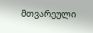მთვარეული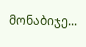მონაბიჯე...